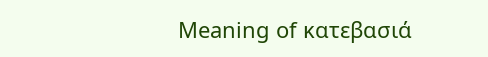Meaning of κατεβασιά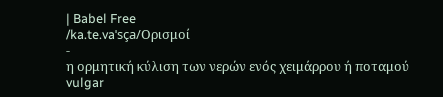| Babel Free
/ka.te.vaˈsça/Ορισμοί
-
η ορμητική κύλιση των νερών ενός χειμάρρου ή ποταμού vulgar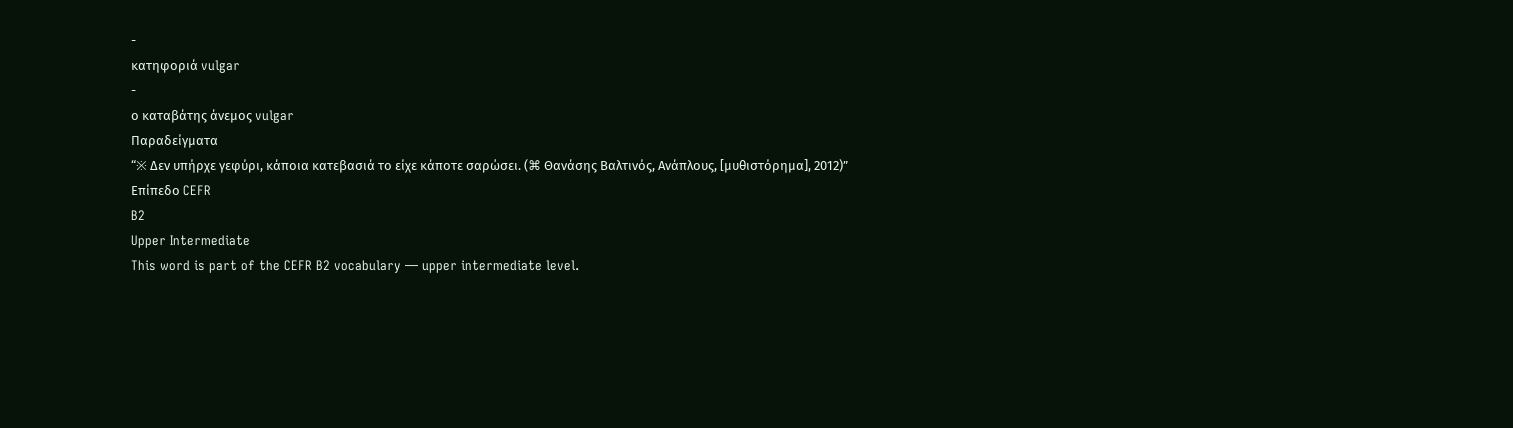-
κατηφοριά vulgar
-
ο καταβάτης άνεμος vulgar
Παραδείγματα
“※ Δεν υπήρχε γεφύρι, κάποια κατεβασιά το είχε κάποτε σαρώσει. (⌘ Θανάσης Βαλτινός, Ανάπλους, [μυθιστόρημα], 2012)”
Επίπεδο CEFR
B2
Upper Intermediate
This word is part of the CEFR B2 vocabulary — upper intermediate level.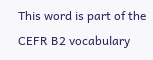This word is part of the CEFR B2 vocabulary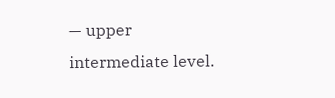— upper intermediate level.